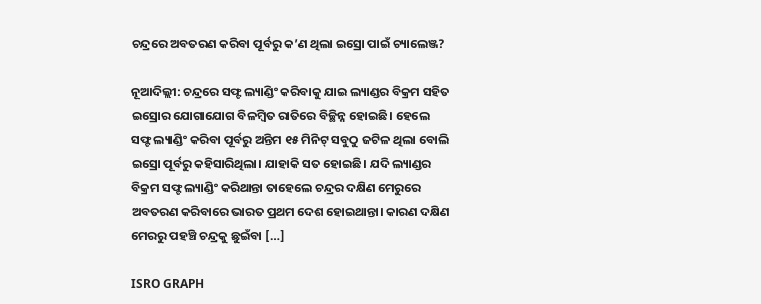ଚନ୍ଦ୍ରରେ ଅବତରଣ କରିବା ପୂର୍ବରୁ କ’ଣ ଥିଲା ଇସ୍ରୋ ପାଇଁ ଚ୍ୟାଲେଞ୍ଜ?

ନୂଆଦିଲ୍ଲୀ: ଚନ୍ଦ୍ରରେ ସଫ୍ଟ ଲ୍ୟାଣ୍ଡିଂ କରିବାକୁ ଯାଇ ଲ୍ୟାଣ୍ଡର ବିକ୍ରମ ସହିତ ଇସ୍ରୋର ଯୋଗାଯୋଗ ବିଳମ୍ୱିତ ରାତିରେ ବିଚ୍ଛିନ୍ନ ହୋଇଛି। ହେଲେ ସଫ୍ଟ ଲ୍ୟାଣ୍ଡିଂ କରିବା ପୂର୍ବରୁ ଅନ୍ତିମ ୧୫ ମିନିଟ୍ ସବୁଠୁ ଜଟିଳ ଥିଲା ବୋଲି ଇସ୍ରୋ ପୂର୍ବରୁ କହିସାରିଥିଲା। ଯାହାକି ସତ ହୋଇଛି। ଯଦି ଲ୍ୟାଣ୍ଡର ବିକ୍ରମ ସଫ୍ଟ ଲ୍ୟାଣ୍ଡିଂ କରିଥାନ୍ତା ତାହେଲେ ଚନ୍ଦ୍ରର ଦକ୍ଷିଣ ମେରୁରେ ଅବତରଣ କରିବାରେ ଭାରତ ପ୍ରଥମ ଦେଶ ହୋଇଥାନ୍ତା। କାରଣ ଦକ୍ଷିଣ ମେରରୁ ପହଞ୍ଚି ଚନ୍ଦ୍ରକୁ ଛୁଇଁବା […]

ISRO GRAPH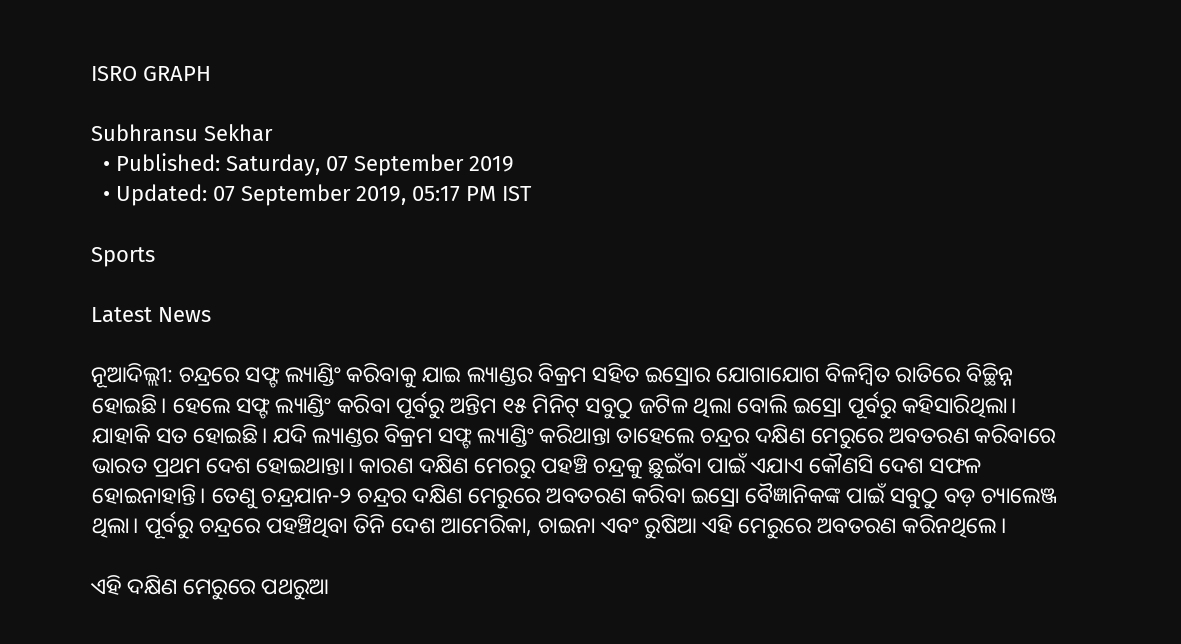ISRO GRAPH

Subhransu Sekhar
  • Published: Saturday, 07 September 2019
  • Updated: 07 September 2019, 05:17 PM IST

Sports

Latest News

ନୂଆଦିଲ୍ଲୀ: ଚନ୍ଦ୍ରରେ ସଫ୍ଟ ଲ୍ୟାଣ୍ଡିଂ କରିବାକୁ ଯାଇ ଲ୍ୟାଣ୍ଡର ବିକ୍ରମ ସହିତ ଇସ୍ରୋର ଯୋଗାଯୋଗ ବିଳମ୍ୱିତ ରାତିରେ ବିଚ୍ଛିନ୍ନ ହୋଇଛି। ହେଲେ ସଫ୍ଟ ଲ୍ୟାଣ୍ଡିଂ କରିବା ପୂର୍ବରୁ ଅନ୍ତିମ ୧୫ ମିନିଟ୍ ସବୁଠୁ ଜଟିଳ ଥିଲା ବୋଲି ଇସ୍ରୋ ପୂର୍ବରୁ କହିସାରିଥିଲା। ଯାହାକି ସତ ହୋଇଛି। ଯଦି ଲ୍ୟାଣ୍ଡର ବିକ୍ରମ ସଫ୍ଟ ଲ୍ୟାଣ୍ଡିଂ କରିଥାନ୍ତା ତାହେଲେ ଚନ୍ଦ୍ରର ଦକ୍ଷିଣ ମେରୁରେ ଅବତରଣ କରିବାରେ ଭାରତ ପ୍ରଥମ ଦେଶ ହୋଇଥାନ୍ତା। କାରଣ ଦକ୍ଷିଣ ମେରରୁ ପହଞ୍ଚି ଚନ୍ଦ୍ରକୁ ଛୁଇଁବା ପାଇଁ ଏଯାଏ କୌଣସି ଦେଶ ସଫଳ ହୋଇନାହାନ୍ତି। ତେଣୁ ଚନ୍ଦ୍ରଯାନ-୨ ଚନ୍ଦ୍ରର ଦକ୍ଷିଣ ମେରୁରେ ଅବତରଣ କରିବା ଇସ୍ରୋ ବୈଜ୍ଞାନିକଙ୍କ ପାଇଁ ସବୁଠୁ ବଡ଼ ଚ୍ୟାଲେଞ୍ଜ ଥିଲା। ପୂର୍ବରୁ ଚନ୍ଦ୍ରରେ ପହଞ୍ଚିଥିବା ତିନି ଦେଶ ଆମେରିକା, ଚାଇନା ଏବଂ ରୁଷିଆ ଏହି ମେରୁରେ ଅବତରଣ କରିନଥିଲେ।

ଏହି ଦକ୍ଷିଣ ମେରୁରେ ପଥରୁଆ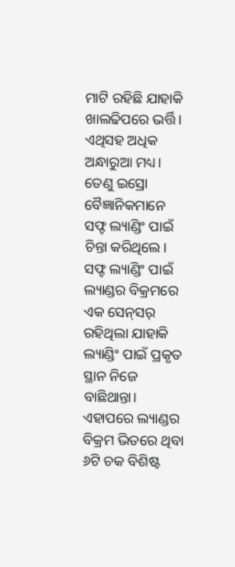ମାଟି ରହିଛି ଯାହାକି ଖାଲଢିପରେ ଭର୍ତ୍ତି। ଏଥିସହ ଅଧିକ ଅନ୍ଧାରୁଆ ମଧ୍ୟ। ତେଣୁ ଇସ୍ରୋ ବୈଜ୍ଞାନିକମାନେ ସଫ୍ଟ ଲ୍ୟାଣ୍ଡିଂ ପାଇଁ ଚିନ୍ତା କରିଥିଲେ। ସଫ୍ଟ ଲ୍ୟାଣ୍ଡିଂ ପାଇଁ ଲ୍ୟାଣ୍ଡର ବିକ୍ରମରେ ଏକ ସେନ୍‌ସର୍‌ ରହିଥିଲା ଯାହାକି ଲ୍ୟାଣ୍ଡିଂ ପାଇଁ ପ୍ରକୃତ ସ୍ଥାନ ନିଜେ ବାଛିଥାନ୍ତା। ଏହାପରେ ଲ୍ୟାଣ୍ଡର ବିକ୍ରମ ଭିତରେ ଥିବା ୬ଟି ଚକ ବିଶିଷ୍ଟ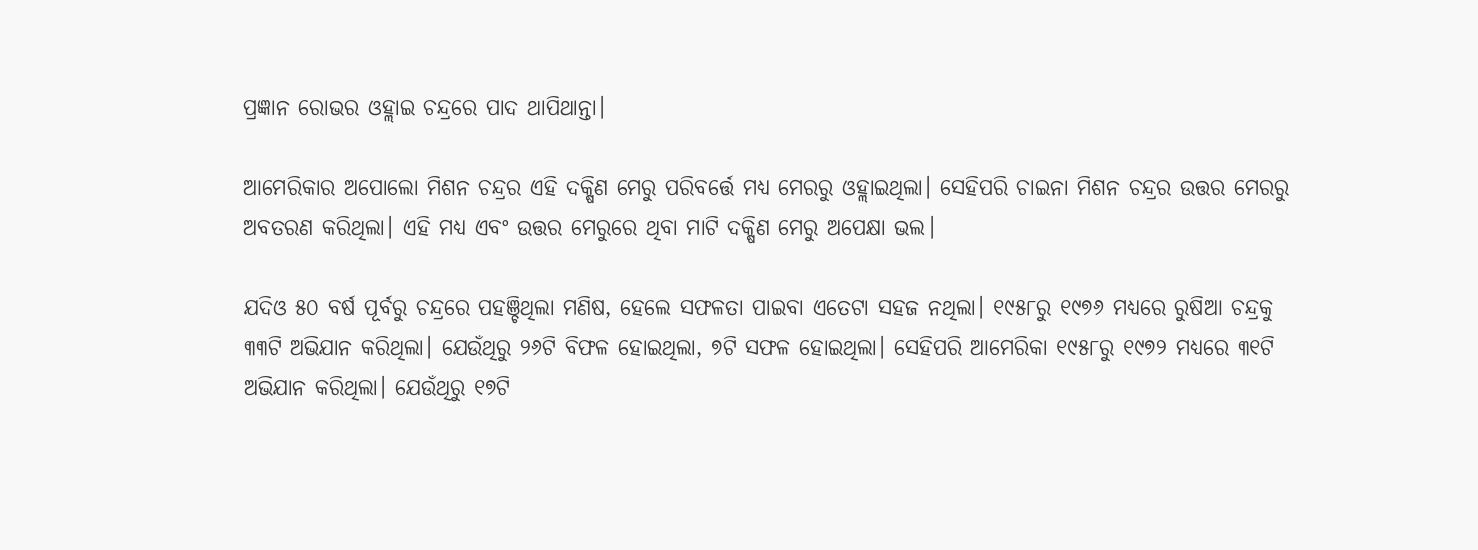ପ୍ରଜ୍ଞାନ ରୋଭର ଓହ୍ଲାଇ ଚନ୍ଦ୍ରରେ ପାଦ ଥାପିଥାନ୍ତା।

ଆମେରିକାର ଅପୋଲୋ ମିଶନ ଚନ୍ଦ୍ରର ଏହି ଦକ୍ଷିଣ ମେରୁ ପରିବର୍ତ୍ତେ ମଧ୍ୟ ମେରରୁ ଓହ୍ଲାଇଥିଲା। ସେହିପରି ଚାଇନା ମିଶନ ଚନ୍ଦ୍ରର ଉତ୍ତର ମେରରୁ ଅବତରଣ କରିଥିଲା। ଏହି ମଧ୍ୟ ଏବଂ ଉତ୍ତର ମେରୁରେ ଥିବା ମାଟି ଦକ୍ଷିଣ ମେରୁ ଅପେକ୍ଷା ଭଲ।

ଯଦିଓ ୫୦ ବର୍ଷ ପୂର୍ବରୁ ଚନ୍ଦ୍ରରେ ପହଞ୍ଚିଥିଲା ମଣିଷ, ହେଲେ ସଫଳତା ପାଇବା ଏତେଟା ସହଜ ନଥିଲା। ୧୯୫୮ରୁ ୧୯୭୬ ମଧ୍ୟରେ ରୁଷିଆ ଚନ୍ଦ୍ରକୁ ୩୩ଟି ଅଭିଯାନ କରିଥିଲା। ଯେଉଁଥିରୁ ୨୬ଟି ବିଫଳ ହୋଇଥିଲା, ୭ଟି ସଫଳ ହୋଇଥିଲା। ସେହିପରି ଆମେରିକା ୧୯୫୮ରୁ ୧୯୭୨ ମଧ୍ୟରେ ୩୧ଟି ଅଭିଯାନ କରିଥିଲା। ଯେଉଁଥିରୁ ୧୭ଟି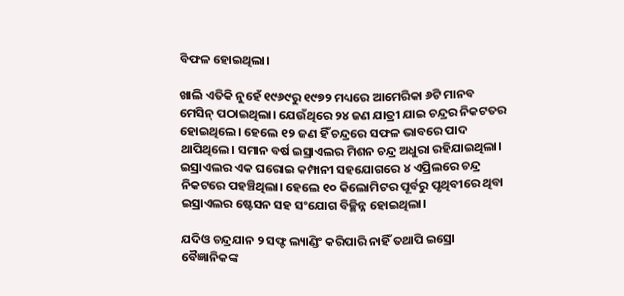ବିଫଳ ହୋଇଥିଲା।

ଖାଲି ଏତିକି ନୁହେଁ ୧୯୬୯ରୁ ୧୯୭୨ ମଧ୍ୟରେ ଆମେରିକା ୬ଟି ମାନବ ମେସିନ୍ ପଠାଇଥିଲା। ଯେଉଁଥିରେ ୨୪ ଜଣ ଯାତ୍ରୀ ଯାଇ ଚନ୍ଦ୍ରର ନିକଟତର ହୋଇଥିଲେ। ହେଲେ ୧୨ ଜଣ ହିଁ ଚନ୍ଦ୍ରରେ ସଫଳ ଭାବରେ ପାଦ ଥାପିଥିଲେ। ସମାନ ବର୍ଷ ଇସ୍ରାଏଲର ମିଶନ ଚନ୍ଦ୍ର ଅଧୁରା ରହିଯାଇଥିଲା। ଇସ୍ରାଏଲର ଏକ ଘରୋଇ କମ୍ପାନୀ ସହଯୋଗରେ ୪ ଏପ୍ରିଲରେ ଚନ୍ଦ୍ର ନିକଟରେ ପହଞ୍ଚିଥିଲା। ହେଲେ ୧୦ କିଲୋମିଟର ପୂର୍ବରୁ ପୃଥିବୀରେ ଥିବା ଇସ୍ରାଏଲର ଷ୍ଟେସନ ସହ ସଂଯୋଗ ବିଚ୍ଛିନ୍ନ ହୋଇଥିଲା।

ଯଦିଓ ଚନ୍ଦ୍ରଯାନ ୨ ସଫ୍ଟ ଲ୍ୟାଣ୍ଡିଂ କରିପାରି ନାହିଁ ତଥାପି ଇସ୍ରୋ ବୈଜ୍ଞାନିକଙ୍କ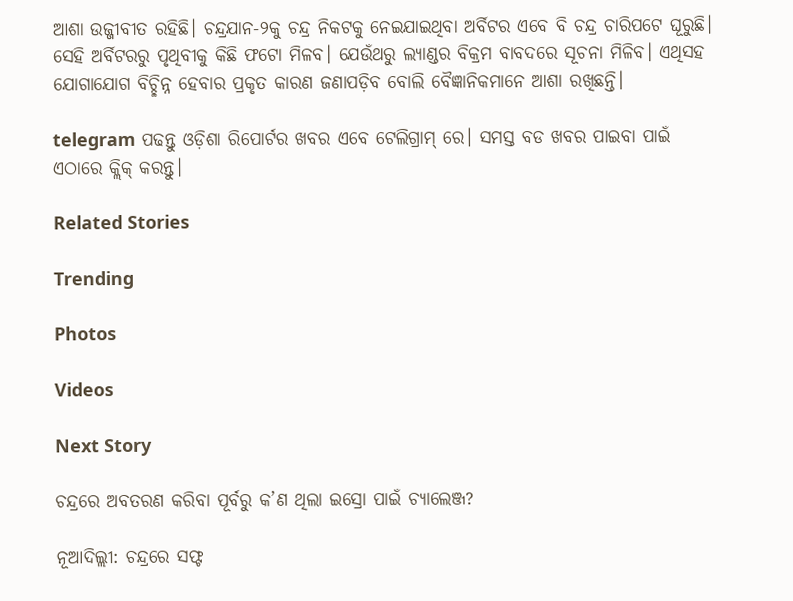ଆଶା ଉଜ୍ଜୀବୀତ ରହିଛି। ଚନ୍ଦ୍ରଯାନ-୨କୁ ଚନ୍ଦ୍ର ନିକଟକୁ ନେଇଯାଇଥିବା ଅର୍ବିଟର ଏବେ ବି ଚନ୍ଦ୍ର ଚାରିପଟେ ଘୂରୁଛି। ସେହି ଅର୍ବିଟରରୁ ପୃଥିବୀକୁ କିଛି ଫଟୋ ମିଳବ। ଯେଉଁଥରୁ ଲ୍ୟାଣ୍ଡର ବିକ୍ରମ ବାବଦରେ ସୂଚନା ମିଳିବ। ଏଥିସହ ଯୋଗାଯୋଗ ବିଚ୍ଛିନ୍ନ ହେବାର ପ୍ରକୃତ କାରଣ ଜଣାପଡ଼ିବ ବୋଲି ବୈଜ୍ଞାନିକମାନେ ଆଶା ରଖିଛନ୍ତି।

telegram ପଢନ୍ତୁ ଓଡ଼ିଶା ରିପୋର୍ଟର ଖବର ଏବେ ଟେଲିଗ୍ରାମ୍ ରେ। ସମସ୍ତ ବଡ ଖବର ପାଇବା ପାଇଁ ଏଠାରେ କ୍ଲିକ୍ କରନ୍ତୁ।

Related Stories

Trending

Photos

Videos

Next Story

ଚନ୍ଦ୍ରରେ ଅବତରଣ କରିବା ପୂର୍ବରୁ କ’ଣ ଥିଲା ଇସ୍ରୋ ପାଇଁ ଚ୍ୟାଲେଞ୍ଜ?

ନୂଆଦିଲ୍ଲୀ: ଚନ୍ଦ୍ରରେ ସଫ୍ଟ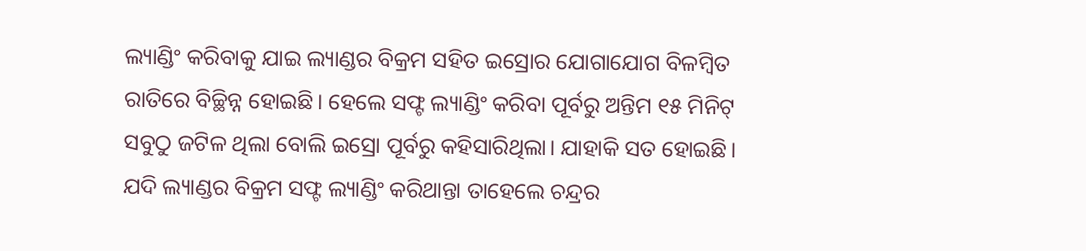ଲ୍ୟାଣ୍ଡିଂ କରିବାକୁ ଯାଇ ଲ୍ୟାଣ୍ଡର ବିକ୍ରମ ସହିତ ଇସ୍ରୋର ଯୋଗାଯୋଗ ବିଳମ୍ୱିତ ରାତିରେ ବିଚ୍ଛିନ୍ନ ହୋଇଛି। ହେଲେ ସଫ୍ଟ ଲ୍ୟାଣ୍ଡିଂ କରିବା ପୂର୍ବରୁ ଅନ୍ତିମ ୧୫ ମିନିଟ୍ ସବୁଠୁ ଜଟିଳ ଥିଲା ବୋଲି ଇସ୍ରୋ ପୂର୍ବରୁ କହିସାରିଥିଲା। ଯାହାକି ସତ ହୋଇଛି। ଯଦି ଲ୍ୟାଣ୍ଡର ବିକ୍ରମ ସଫ୍ଟ ଲ୍ୟାଣ୍ଡିଂ କରିଥାନ୍ତା ତାହେଲେ ଚନ୍ଦ୍ରର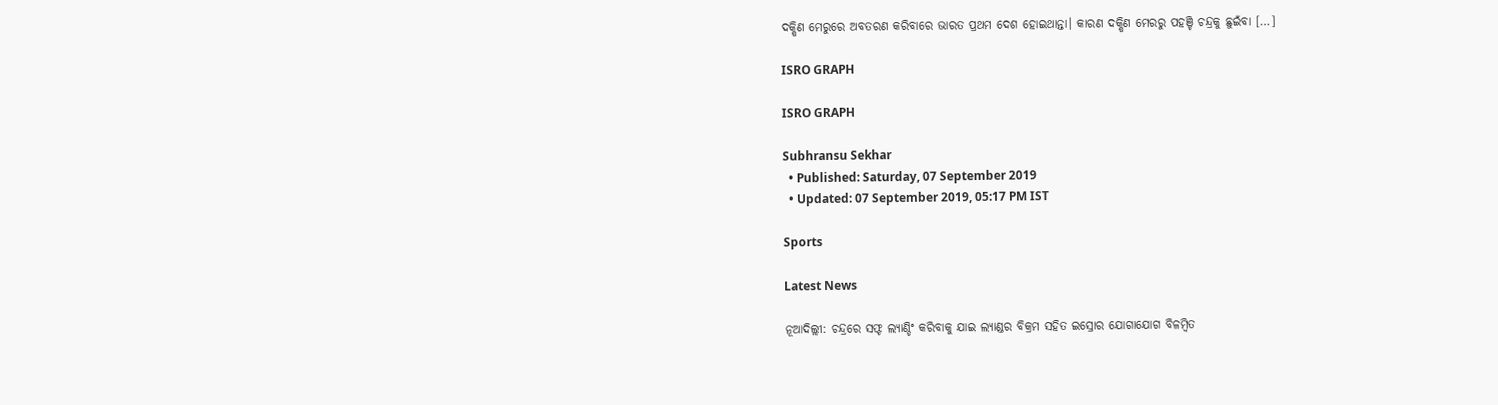ଦକ୍ଷିଣ ମେରୁରେ ଅବତରଣ କରିବାରେ ଭାରତ ପ୍ରଥମ ଦେଶ ହୋଇଥାନ୍ତା। କାରଣ ଦକ୍ଷିଣ ମେରରୁ ପହଞ୍ଚି ଚନ୍ଦ୍ରକୁ ଛୁଇଁବା […]

ISRO GRAPH

ISRO GRAPH

Subhransu Sekhar
  • Published: Saturday, 07 September 2019
  • Updated: 07 September 2019, 05:17 PM IST

Sports

Latest News

ନୂଆଦିଲ୍ଲୀ: ଚନ୍ଦ୍ରରେ ସଫ୍ଟ ଲ୍ୟାଣ୍ଡିଂ କରିବାକୁ ଯାଇ ଲ୍ୟାଣ୍ଡର ବିକ୍ରମ ସହିତ ଇସ୍ରୋର ଯୋଗାଯୋଗ ବିଳମ୍ୱିତ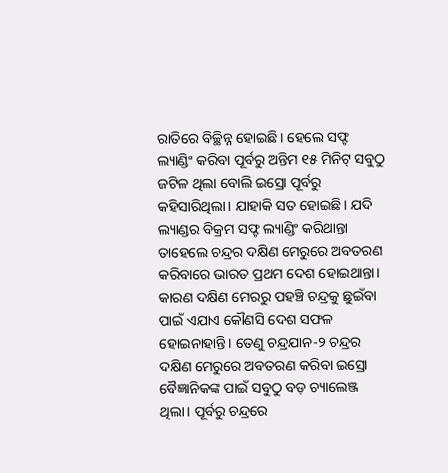ରାତିରେ ବିଚ୍ଛିନ୍ନ ହୋଇଛି। ହେଲେ ସଫ୍ଟ ଲ୍ୟାଣ୍ଡିଂ କରିବା ପୂର୍ବରୁ ଅନ୍ତିମ ୧୫ ମିନିଟ୍ ସବୁଠୁ ଜଟିଳ ଥିଲା ବୋଲି ଇସ୍ରୋ ପୂର୍ବରୁ କହିସାରିଥିଲା। ଯାହାକି ସତ ହୋଇଛି। ଯଦି ଲ୍ୟାଣ୍ଡର ବିକ୍ରମ ସଫ୍ଟ ଲ୍ୟାଣ୍ଡିଂ କରିଥାନ୍ତା ତାହେଲେ ଚନ୍ଦ୍ରର ଦକ୍ଷିଣ ମେରୁରେ ଅବତରଣ କରିବାରେ ଭାରତ ପ୍ରଥମ ଦେଶ ହୋଇଥାନ୍ତା। କାରଣ ଦକ୍ଷିଣ ମେରରୁ ପହଞ୍ଚି ଚନ୍ଦ୍ରକୁ ଛୁଇଁବା ପାଇଁ ଏଯାଏ କୌଣସି ଦେଶ ସଫଳ ହୋଇନାହାନ୍ତି। ତେଣୁ ଚନ୍ଦ୍ରଯାନ-୨ ଚନ୍ଦ୍ରର ଦକ୍ଷିଣ ମେରୁରେ ଅବତରଣ କରିବା ଇସ୍ରୋ ବୈଜ୍ଞାନିକଙ୍କ ପାଇଁ ସବୁଠୁ ବଡ଼ ଚ୍ୟାଲେଞ୍ଜ ଥିଲା। ପୂର୍ବରୁ ଚନ୍ଦ୍ରରେ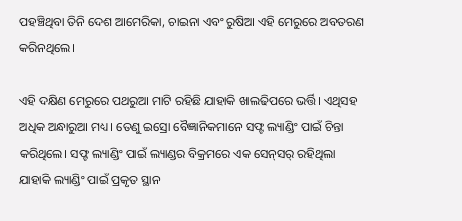ପହଞ୍ଚିଥିବା ତିନି ଦେଶ ଆମେରିକା, ଚାଇନା ଏବଂ ରୁଷିଆ ଏହି ମେରୁରେ ଅବତରଣ କରିନଥିଲେ।

ଏହି ଦକ୍ଷିଣ ମେରୁରେ ପଥରୁଆ ମାଟି ରହିଛି ଯାହାକି ଖାଲଢିପରେ ଭର୍ତ୍ତି। ଏଥିସହ ଅଧିକ ଅନ୍ଧାରୁଆ ମଧ୍ୟ। ତେଣୁ ଇସ୍ରୋ ବୈଜ୍ଞାନିକମାନେ ସଫ୍ଟ ଲ୍ୟାଣ୍ଡିଂ ପାଇଁ ଚିନ୍ତା କରିଥିଲେ। ସଫ୍ଟ ଲ୍ୟାଣ୍ଡିଂ ପାଇଁ ଲ୍ୟାଣ୍ଡର ବିକ୍ରମରେ ଏକ ସେନ୍‌ସର୍‌ ରହିଥିଲା ଯାହାକି ଲ୍ୟାଣ୍ଡିଂ ପାଇଁ ପ୍ରକୃତ ସ୍ଥାନ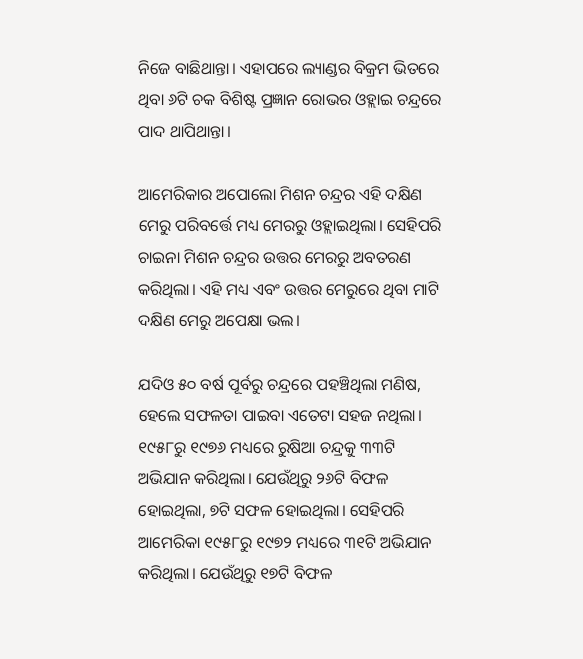ନିଜେ ବାଛିଥାନ୍ତା। ଏହାପରେ ଲ୍ୟାଣ୍ଡର ବିକ୍ରମ ଭିତରେ ଥିବା ୬ଟି ଚକ ବିଶିଷ୍ଟ ପ୍ରଜ୍ଞାନ ରୋଭର ଓହ୍ଲାଇ ଚନ୍ଦ୍ରରେ ପାଦ ଥାପିଥାନ୍ତା।

ଆମେରିକାର ଅପୋଲୋ ମିଶନ ଚନ୍ଦ୍ରର ଏହି ଦକ୍ଷିଣ ମେରୁ ପରିବର୍ତ୍ତେ ମଧ୍ୟ ମେରରୁ ଓହ୍ଲାଇଥିଲା। ସେହିପରି ଚାଇନା ମିଶନ ଚନ୍ଦ୍ରର ଉତ୍ତର ମେରରୁ ଅବତରଣ କରିଥିଲା। ଏହି ମଧ୍ୟ ଏବଂ ଉତ୍ତର ମେରୁରେ ଥିବା ମାଟି ଦକ୍ଷିଣ ମେରୁ ଅପେକ୍ଷା ଭଲ।

ଯଦିଓ ୫୦ ବର୍ଷ ପୂର୍ବରୁ ଚନ୍ଦ୍ରରେ ପହଞ୍ଚିଥିଲା ମଣିଷ, ହେଲେ ସଫଳତା ପାଇବା ଏତେଟା ସହଜ ନଥିଲା। ୧୯୫୮ରୁ ୧୯୭୬ ମଧ୍ୟରେ ରୁଷିଆ ଚନ୍ଦ୍ରକୁ ୩୩ଟି ଅଭିଯାନ କରିଥିଲା। ଯେଉଁଥିରୁ ୨୬ଟି ବିଫଳ ହୋଇଥିଲା, ୭ଟି ସଫଳ ହୋଇଥିଲା। ସେହିପରି ଆମେରିକା ୧୯୫୮ରୁ ୧୯୭୨ ମଧ୍ୟରେ ୩୧ଟି ଅଭିଯାନ କରିଥିଲା। ଯେଉଁଥିରୁ ୧୭ଟି ବିଫଳ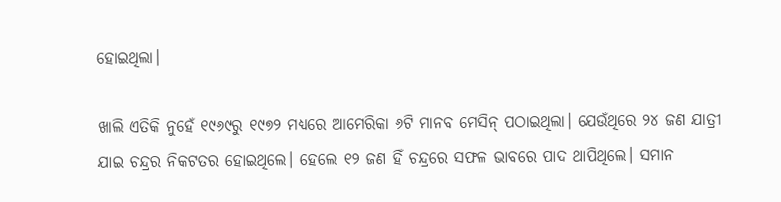ହୋଇଥିଲା।

ଖାଲି ଏତିକି ନୁହେଁ ୧୯୬୯ରୁ ୧୯୭୨ ମଧ୍ୟରେ ଆମେରିକା ୬ଟି ମାନବ ମେସିନ୍ ପଠାଇଥିଲା। ଯେଉଁଥିରେ ୨୪ ଜଣ ଯାତ୍ରୀ ଯାଇ ଚନ୍ଦ୍ରର ନିକଟତର ହୋଇଥିଲେ। ହେଲେ ୧୨ ଜଣ ହିଁ ଚନ୍ଦ୍ରରେ ସଫଳ ଭାବରେ ପାଦ ଥାପିଥିଲେ। ସମାନ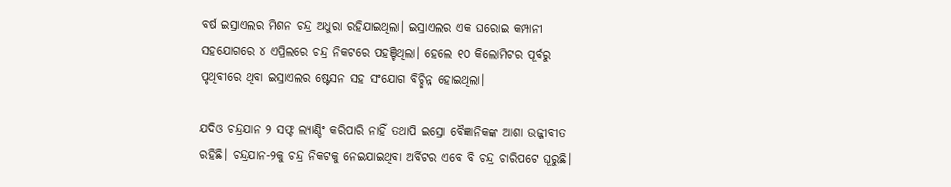ବର୍ଷ ଇସ୍ରାଏଲର ମିଶନ ଚନ୍ଦ୍ର ଅଧୁରା ରହିଯାଇଥିଲା। ଇସ୍ରାଏଲର ଏକ ଘରୋଇ କମ୍ପାନୀ ସହଯୋଗରେ ୪ ଏପ୍ରିଲରେ ଚନ୍ଦ୍ର ନିକଟରେ ପହଞ୍ଚିଥିଲା। ହେଲେ ୧୦ କିଲୋମିଟର ପୂର୍ବରୁ ପୃଥିବୀରେ ଥିବା ଇସ୍ରାଏଲର ଷ୍ଟେସନ ସହ ସଂଯୋଗ ବିଚ୍ଛିନ୍ନ ହୋଇଥିଲା।

ଯଦିଓ ଚନ୍ଦ୍ରଯାନ ୨ ସଫ୍ଟ ଲ୍ୟାଣ୍ଡିଂ କରିପାରି ନାହିଁ ତଥାପି ଇସ୍ରୋ ବୈଜ୍ଞାନିକଙ୍କ ଆଶା ଉଜ୍ଜୀବୀତ ରହିଛି। ଚନ୍ଦ୍ରଯାନ-୨କୁ ଚନ୍ଦ୍ର ନିକଟକୁ ନେଇଯାଇଥିବା ଅର୍ବିଟର ଏବେ ବି ଚନ୍ଦ୍ର ଚାରିପଟେ ଘୂରୁଛି।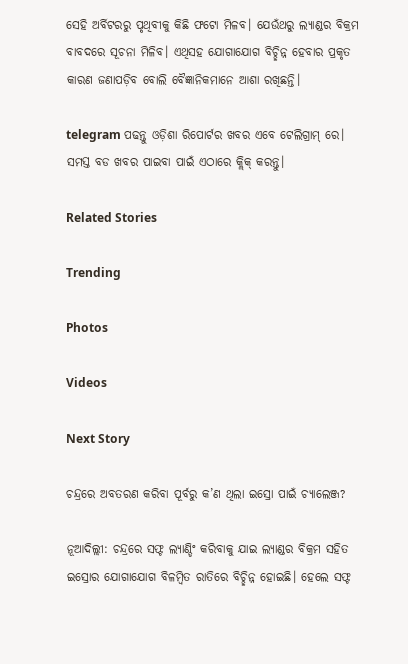ସେହି ଅର୍ବିଟରରୁ ପୃଥିବୀକୁ କିଛି ଫଟୋ ମିଳବ। ଯେଉଁଥରୁ ଲ୍ୟାଣ୍ଡର ବିକ୍ରମ ବାବଦରେ ସୂଚନା ମିଳିବ। ଏଥିସହ ଯୋଗାଯୋଗ ବିଚ୍ଛିନ୍ନ ହେବାର ପ୍ରକୃତ କାରଣ ଜଣାପଡ଼ିବ ବୋଲି ବୈଜ୍ଞାନିକମାନେ ଆଶା ରଖିଛନ୍ତି।

telegram ପଢନ୍ତୁ ଓଡ଼ିଶା ରିପୋର୍ଟର ଖବର ଏବେ ଟେଲିଗ୍ରାମ୍ ରେ। ସମସ୍ତ ବଡ ଖବର ପାଇବା ପାଇଁ ଏଠାରେ କ୍ଲିକ୍ କରନ୍ତୁ।

Related Stories

Trending

Photos

Videos

Next Story

ଚନ୍ଦ୍ରରେ ଅବତରଣ କରିବା ପୂର୍ବରୁ କ’ଣ ଥିଲା ଇସ୍ରୋ ପାଇଁ ଚ୍ୟାଲେଞ୍ଜ?

ନୂଆଦିଲ୍ଲୀ: ଚନ୍ଦ୍ରରେ ସଫ୍ଟ ଲ୍ୟାଣ୍ଡିଂ କରିବାକୁ ଯାଇ ଲ୍ୟାଣ୍ଡର ବିକ୍ରମ ସହିତ ଇସ୍ରୋର ଯୋଗାଯୋଗ ବିଳମ୍ୱିତ ରାତିରେ ବିଚ୍ଛିନ୍ନ ହୋଇଛି। ହେଲେ ସଫ୍ଟ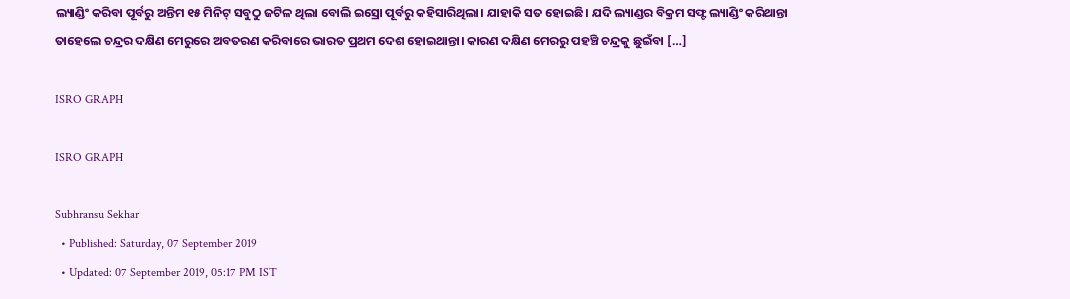ଲ୍ୟାଣ୍ଡିଂ କରିବା ପୂର୍ବରୁ ଅନ୍ତିମ ୧୫ ମିନିଟ୍ ସବୁଠୁ ଜଟିଳ ଥିଲା ବୋଲି ଇସ୍ରୋ ପୂର୍ବରୁ କହିସାରିଥିଲା। ଯାହାକି ସତ ହୋଇଛି। ଯଦି ଲ୍ୟାଣ୍ଡର ବିକ୍ରମ ସଫ୍ଟ ଲ୍ୟାଣ୍ଡିଂ କରିଥାନ୍ତା ତାହେଲେ ଚନ୍ଦ୍ରର ଦକ୍ଷିଣ ମେରୁରେ ଅବତରଣ କରିବାରେ ଭାରତ ପ୍ରଥମ ଦେଶ ହୋଇଥାନ୍ତା। କାରଣ ଦକ୍ଷିଣ ମେରରୁ ପହଞ୍ଚି ଚନ୍ଦ୍ରକୁ ଛୁଇଁବା […]

ISRO GRAPH

ISRO GRAPH

Subhransu Sekhar
  • Published: Saturday, 07 September 2019
  • Updated: 07 September 2019, 05:17 PM IST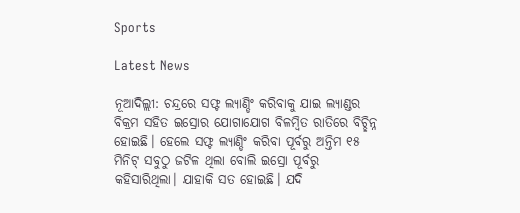Sports

Latest News

ନୂଆଦିଲ୍ଲୀ: ଚନ୍ଦ୍ରରେ ସଫ୍ଟ ଲ୍ୟାଣ୍ଡିଂ କରିବାକୁ ଯାଇ ଲ୍ୟାଣ୍ଡର ବିକ୍ରମ ସହିତ ଇସ୍ରୋର ଯୋଗାଯୋଗ ବିଳମ୍ୱିତ ରାତିରେ ବିଚ୍ଛିନ୍ନ ହୋଇଛି। ହେଲେ ସଫ୍ଟ ଲ୍ୟାଣ୍ଡିଂ କରିବା ପୂର୍ବରୁ ଅନ୍ତିମ ୧୫ ମିନିଟ୍ ସବୁଠୁ ଜଟିଳ ଥିଲା ବୋଲି ଇସ୍ରୋ ପୂର୍ବରୁ କହିସାରିଥିଲା। ଯାହାକି ସତ ହୋଇଛି। ଯଦି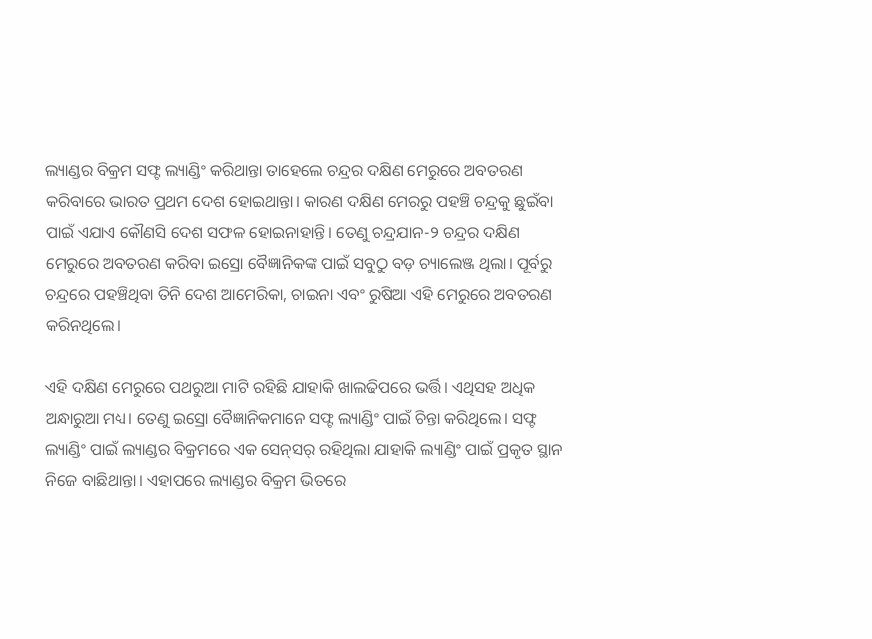ଲ୍ୟାଣ୍ଡର ବିକ୍ରମ ସଫ୍ଟ ଲ୍ୟାଣ୍ଡିଂ କରିଥାନ୍ତା ତାହେଲେ ଚନ୍ଦ୍ରର ଦକ୍ଷିଣ ମେରୁରେ ଅବତରଣ କରିବାରେ ଭାରତ ପ୍ରଥମ ଦେଶ ହୋଇଥାନ୍ତା। କାରଣ ଦକ୍ଷିଣ ମେରରୁ ପହଞ୍ଚି ଚନ୍ଦ୍ରକୁ ଛୁଇଁବା ପାଇଁ ଏଯାଏ କୌଣସି ଦେଶ ସଫଳ ହୋଇନାହାନ୍ତି। ତେଣୁ ଚନ୍ଦ୍ରଯାନ-୨ ଚନ୍ଦ୍ରର ଦକ୍ଷିଣ ମେରୁରେ ଅବତରଣ କରିବା ଇସ୍ରୋ ବୈଜ୍ଞାନିକଙ୍କ ପାଇଁ ସବୁଠୁ ବଡ଼ ଚ୍ୟାଲେଞ୍ଜ ଥିଲା। ପୂର୍ବରୁ ଚନ୍ଦ୍ରରେ ପହଞ୍ଚିଥିବା ତିନି ଦେଶ ଆମେରିକା, ଚାଇନା ଏବଂ ରୁଷିଆ ଏହି ମେରୁରେ ଅବତରଣ କରିନଥିଲେ।

ଏହି ଦକ୍ଷିଣ ମେରୁରେ ପଥରୁଆ ମାଟି ରହିଛି ଯାହାକି ଖାଲଢିପରେ ଭର୍ତ୍ତି। ଏଥିସହ ଅଧିକ ଅନ୍ଧାରୁଆ ମଧ୍ୟ। ତେଣୁ ଇସ୍ରୋ ବୈଜ୍ଞାନିକମାନେ ସଫ୍ଟ ଲ୍ୟାଣ୍ଡିଂ ପାଇଁ ଚିନ୍ତା କରିଥିଲେ। ସଫ୍ଟ ଲ୍ୟାଣ୍ଡିଂ ପାଇଁ ଲ୍ୟାଣ୍ଡର ବିକ୍ରମରେ ଏକ ସେନ୍‌ସର୍‌ ରହିଥିଲା ଯାହାକି ଲ୍ୟାଣ୍ଡିଂ ପାଇଁ ପ୍ରକୃତ ସ୍ଥାନ ନିଜେ ବାଛିଥାନ୍ତା। ଏହାପରେ ଲ୍ୟାଣ୍ଡର ବିକ୍ରମ ଭିତରେ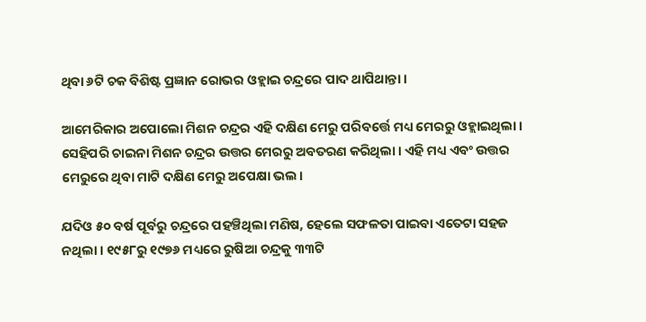ଥିବା ୬ଟି ଚକ ବିଶିଷ୍ଟ ପ୍ରଜ୍ଞାନ ରୋଭର ଓହ୍ଲାଇ ଚନ୍ଦ୍ରରେ ପାଦ ଥାପିଥାନ୍ତା।

ଆମେରିକାର ଅପୋଲୋ ମିଶନ ଚନ୍ଦ୍ରର ଏହି ଦକ୍ଷିଣ ମେରୁ ପରିବର୍ତ୍ତେ ମଧ୍ୟ ମେରରୁ ଓହ୍ଲାଇଥିଲା। ସେହିପରି ଚାଇନା ମିଶନ ଚନ୍ଦ୍ରର ଉତ୍ତର ମେରରୁ ଅବତରଣ କରିଥିଲା। ଏହି ମଧ୍ୟ ଏବଂ ଉତ୍ତର ମେରୁରେ ଥିବା ମାଟି ଦକ୍ଷିଣ ମେରୁ ଅପେକ୍ଷା ଭଲ।

ଯଦିଓ ୫୦ ବର୍ଷ ପୂର୍ବରୁ ଚନ୍ଦ୍ରରେ ପହଞ୍ଚିଥିଲା ମଣିଷ, ହେଲେ ସଫଳତା ପାଇବା ଏତେଟା ସହଜ ନଥିଲା। ୧୯୫୮ରୁ ୧୯୭୬ ମଧ୍ୟରେ ରୁଷିଆ ଚନ୍ଦ୍ରକୁ ୩୩ଟି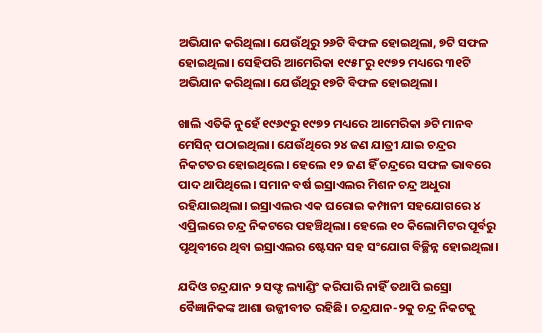ଅଭିଯାନ କରିଥିଲା। ଯେଉଁଥିରୁ ୨୬ଟି ବିଫଳ ହୋଇଥିଲା, ୭ଟି ସଫଳ ହୋଇଥିଲା। ସେହିପରି ଆମେରିକା ୧୯୫୮ରୁ ୧୯୭୨ ମଧ୍ୟରେ ୩୧ଟି ଅଭିଯାନ କରିଥିଲା। ଯେଉଁଥିରୁ ୧୭ଟି ବିଫଳ ହୋଇଥିଲା।

ଖାଲି ଏତିକି ନୁହେଁ ୧୯୬୯ରୁ ୧୯୭୨ ମଧ୍ୟରେ ଆମେରିକା ୬ଟି ମାନବ ମେସିନ୍ ପଠାଇଥିଲା। ଯେଉଁଥିରେ ୨୪ ଜଣ ଯାତ୍ରୀ ଯାଇ ଚନ୍ଦ୍ରର ନିକଟତର ହୋଇଥିଲେ। ହେଲେ ୧୨ ଜଣ ହିଁ ଚନ୍ଦ୍ରରେ ସଫଳ ଭାବରେ ପାଦ ଥାପିଥିଲେ। ସମାନ ବର୍ଷ ଇସ୍ରାଏଲର ମିଶନ ଚନ୍ଦ୍ର ଅଧୁରା ରହିଯାଇଥିଲା। ଇସ୍ରାଏଲର ଏକ ଘରୋଇ କମ୍ପାନୀ ସହଯୋଗରେ ୪ ଏପ୍ରିଲରେ ଚନ୍ଦ୍ର ନିକଟରେ ପହଞ୍ଚିଥିଲା। ହେଲେ ୧୦ କିଲୋମିଟର ପୂର୍ବରୁ ପୃଥିବୀରେ ଥିବା ଇସ୍ରାଏଲର ଷ୍ଟେସନ ସହ ସଂଯୋଗ ବିଚ୍ଛିନ୍ନ ହୋଇଥିଲା।

ଯଦିଓ ଚନ୍ଦ୍ରଯାନ ୨ ସଫ୍ଟ ଲ୍ୟାଣ୍ଡିଂ କରିପାରି ନାହିଁ ତଥାପି ଇସ୍ରୋ ବୈଜ୍ଞାନିକଙ୍କ ଆଶା ଉଜ୍ଜୀବୀତ ରହିଛି। ଚନ୍ଦ୍ରଯାନ-୨କୁ ଚନ୍ଦ୍ର ନିକଟକୁ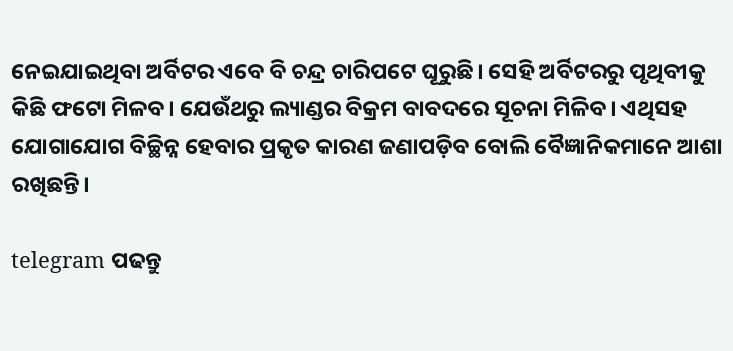ନେଇଯାଇଥିବା ଅର୍ବିଟର ଏବେ ବି ଚନ୍ଦ୍ର ଚାରିପଟେ ଘୂରୁଛି। ସେହି ଅର୍ବିଟରରୁ ପୃଥିବୀକୁ କିଛି ଫଟୋ ମିଳବ। ଯେଉଁଥରୁ ଲ୍ୟାଣ୍ଡର ବିକ୍ରମ ବାବଦରେ ସୂଚନା ମିଳିବ। ଏଥିସହ ଯୋଗାଯୋଗ ବିଚ୍ଛିନ୍ନ ହେବାର ପ୍ରକୃତ କାରଣ ଜଣାପଡ଼ିବ ବୋଲି ବୈଜ୍ଞାନିକମାନେ ଆଶା ରଖିଛନ୍ତି।

telegram ପଢନ୍ତୁ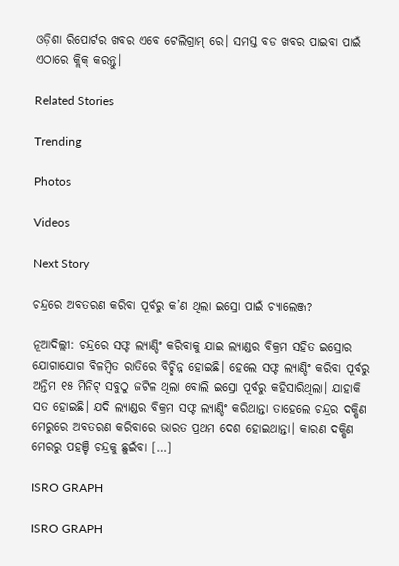ଓଡ଼ିଶା ରିପୋର୍ଟର ଖବର ଏବେ ଟେଲିଗ୍ରାମ୍ ରେ। ସମସ୍ତ ବଡ ଖବର ପାଇବା ପାଇଁ ଏଠାରେ କ୍ଲିକ୍ କରନ୍ତୁ।

Related Stories

Trending

Photos

Videos

Next Story

ଚନ୍ଦ୍ରରେ ଅବତରଣ କରିବା ପୂର୍ବରୁ କ’ଣ ଥିଲା ଇସ୍ରୋ ପାଇଁ ଚ୍ୟାଲେଞ୍ଜ?

ନୂଆଦିଲ୍ଲୀ: ଚନ୍ଦ୍ରରେ ସଫ୍ଟ ଲ୍ୟାଣ୍ଡିଂ କରିବାକୁ ଯାଇ ଲ୍ୟାଣ୍ଡର ବିକ୍ରମ ସହିତ ଇସ୍ରୋର ଯୋଗାଯୋଗ ବିଳମ୍ୱିତ ରାତିରେ ବିଚ୍ଛିନ୍ନ ହୋଇଛି। ହେଲେ ସଫ୍ଟ ଲ୍ୟାଣ୍ଡିଂ କରିବା ପୂର୍ବରୁ ଅନ୍ତିମ ୧୫ ମିନିଟ୍ ସବୁଠୁ ଜଟିଳ ଥିଲା ବୋଲି ଇସ୍ରୋ ପୂର୍ବରୁ କହିସାରିଥିଲା। ଯାହାକି ସତ ହୋଇଛି। ଯଦି ଲ୍ୟାଣ୍ଡର ବିକ୍ରମ ସଫ୍ଟ ଲ୍ୟାଣ୍ଡିଂ କରିଥାନ୍ତା ତାହେଲେ ଚନ୍ଦ୍ରର ଦକ୍ଷିଣ ମେରୁରେ ଅବତରଣ କରିବାରେ ଭାରତ ପ୍ରଥମ ଦେଶ ହୋଇଥାନ୍ତା। କାରଣ ଦକ୍ଷିଣ ମେରରୁ ପହଞ୍ଚି ଚନ୍ଦ୍ରକୁ ଛୁଇଁବା […]

ISRO GRAPH

ISRO GRAPH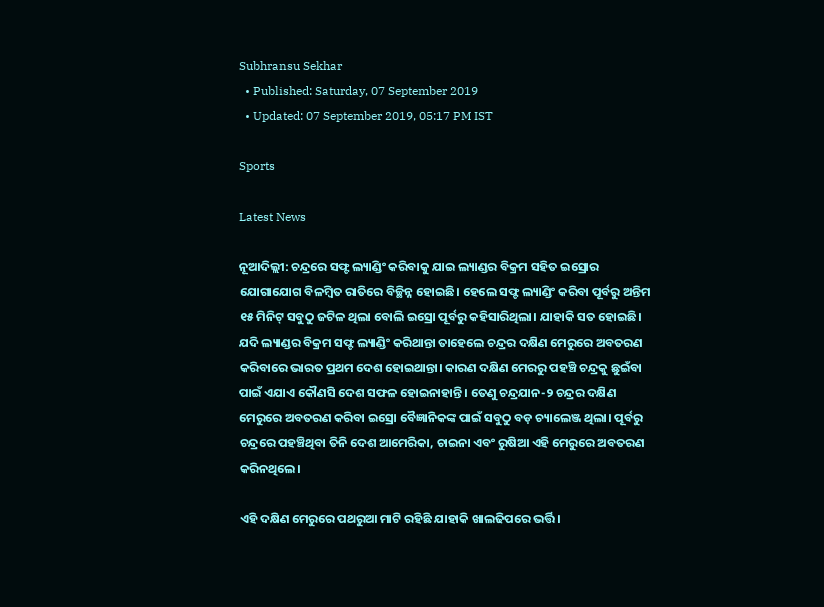Subhransu Sekhar
  • Published: Saturday, 07 September 2019
  • Updated: 07 September 2019, 05:17 PM IST

Sports

Latest News

ନୂଆଦିଲ୍ଲୀ: ଚନ୍ଦ୍ରରେ ସଫ୍ଟ ଲ୍ୟାଣ୍ଡିଂ କରିବାକୁ ଯାଇ ଲ୍ୟାଣ୍ଡର ବିକ୍ରମ ସହିତ ଇସ୍ରୋର ଯୋଗାଯୋଗ ବିଳମ୍ୱିତ ରାତିରେ ବିଚ୍ଛିନ୍ନ ହୋଇଛି। ହେଲେ ସଫ୍ଟ ଲ୍ୟାଣ୍ଡିଂ କରିବା ପୂର୍ବରୁ ଅନ୍ତିମ ୧୫ ମିନିଟ୍ ସବୁଠୁ ଜଟିଳ ଥିଲା ବୋଲି ଇସ୍ରୋ ପୂର୍ବରୁ କହିସାରିଥିଲା। ଯାହାକି ସତ ହୋଇଛି। ଯଦି ଲ୍ୟାଣ୍ଡର ବିକ୍ରମ ସଫ୍ଟ ଲ୍ୟାଣ୍ଡିଂ କରିଥାନ୍ତା ତାହେଲେ ଚନ୍ଦ୍ରର ଦକ୍ଷିଣ ମେରୁରେ ଅବତରଣ କରିବାରେ ଭାରତ ପ୍ରଥମ ଦେଶ ହୋଇଥାନ୍ତା। କାରଣ ଦକ୍ଷିଣ ମେରରୁ ପହଞ୍ଚି ଚନ୍ଦ୍ରକୁ ଛୁଇଁବା ପାଇଁ ଏଯାଏ କୌଣସି ଦେଶ ସଫଳ ହୋଇନାହାନ୍ତି। ତେଣୁ ଚନ୍ଦ୍ରଯାନ-୨ ଚନ୍ଦ୍ରର ଦକ୍ଷିଣ ମେରୁରେ ଅବତରଣ କରିବା ଇସ୍ରୋ ବୈଜ୍ଞାନିକଙ୍କ ପାଇଁ ସବୁଠୁ ବଡ଼ ଚ୍ୟାଲେଞ୍ଜ ଥିଲା। ପୂର୍ବରୁ ଚନ୍ଦ୍ରରେ ପହଞ୍ଚିଥିବା ତିନି ଦେଶ ଆମେରିକା, ଚାଇନା ଏବଂ ରୁଷିଆ ଏହି ମେରୁରେ ଅବତରଣ କରିନଥିଲେ।

ଏହି ଦକ୍ଷିଣ ମେରୁରେ ପଥରୁଆ ମାଟି ରହିଛି ଯାହାକି ଖାଲଢିପରେ ଭର୍ତ୍ତି।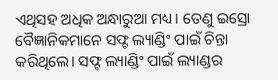ଏଥିସହ ଅଧିକ ଅନ୍ଧାରୁଆ ମଧ୍ୟ। ତେଣୁ ଇସ୍ରୋ ବୈଜ୍ଞାନିକମାନେ ସଫ୍ଟ ଲ୍ୟାଣ୍ଡିଂ ପାଇଁ ଚିନ୍ତା କରିଥିଲେ। ସଫ୍ଟ ଲ୍ୟାଣ୍ଡିଂ ପାଇଁ ଲ୍ୟାଣ୍ଡର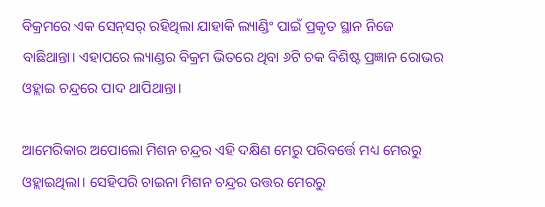ବିକ୍ରମରେ ଏକ ସେନ୍‌ସର୍‌ ରହିଥିଲା ଯାହାକି ଲ୍ୟାଣ୍ଡିଂ ପାଇଁ ପ୍ରକୃତ ସ୍ଥାନ ନିଜେ ବାଛିଥାନ୍ତା। ଏହାପରେ ଲ୍ୟାଣ୍ଡର ବିକ୍ରମ ଭିତରେ ଥିବା ୬ଟି ଚକ ବିଶିଷ୍ଟ ପ୍ରଜ୍ଞାନ ରୋଭର ଓହ୍ଲାଇ ଚନ୍ଦ୍ରରେ ପାଦ ଥାପିଥାନ୍ତା।

ଆମେରିକାର ଅପୋଲୋ ମିଶନ ଚନ୍ଦ୍ରର ଏହି ଦକ୍ଷିଣ ମେରୁ ପରିବର୍ତ୍ତେ ମଧ୍ୟ ମେରରୁ ଓହ୍ଲାଇଥିଲା। ସେହିପରି ଚାଇନା ମିଶନ ଚନ୍ଦ୍ରର ଉତ୍ତର ମେରରୁ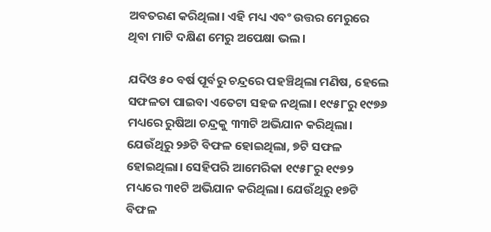ଅବତରଣ କରିଥିଲା। ଏହି ମଧ୍ୟ ଏବଂ ଉତ୍ତର ମେରୁରେ ଥିବା ମାଟି ଦକ୍ଷିଣ ମେରୁ ଅପେକ୍ଷା ଭଲ।

ଯଦିଓ ୫୦ ବର୍ଷ ପୂର୍ବରୁ ଚନ୍ଦ୍ରରେ ପହଞ୍ଚିଥିଲା ମଣିଷ, ହେଲେ ସଫଳତା ପାଇବା ଏତେଟା ସହଜ ନଥିଲା। ୧୯୫୮ରୁ ୧୯୭୬ ମଧ୍ୟରେ ରୁଷିଆ ଚନ୍ଦ୍ରକୁ ୩୩ଟି ଅଭିଯାନ କରିଥିଲା। ଯେଉଁଥିରୁ ୨୬ଟି ବିଫଳ ହୋଇଥିଲା, ୭ଟି ସଫଳ ହୋଇଥିଲା। ସେହିପରି ଆମେରିକା ୧୯୫୮ରୁ ୧୯୭୨ ମଧ୍ୟରେ ୩୧ଟି ଅଭିଯାନ କରିଥିଲା। ଯେଉଁଥିରୁ ୧୭ଟି ବିଫଳ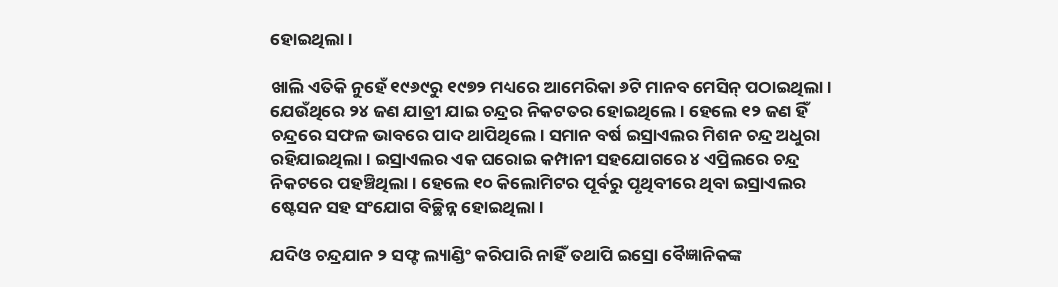ହୋଇଥିଲା।

ଖାଲି ଏତିକି ନୁହେଁ ୧୯୬୯ରୁ ୧୯୭୨ ମଧ୍ୟରେ ଆମେରିକା ୬ଟି ମାନବ ମେସିନ୍ ପଠାଇଥିଲା। ଯେଉଁଥିରେ ୨୪ ଜଣ ଯାତ୍ରୀ ଯାଇ ଚନ୍ଦ୍ରର ନିକଟତର ହୋଇଥିଲେ। ହେଲେ ୧୨ ଜଣ ହିଁ ଚନ୍ଦ୍ରରେ ସଫଳ ଭାବରେ ପାଦ ଥାପିଥିଲେ। ସମାନ ବର୍ଷ ଇସ୍ରାଏଲର ମିଶନ ଚନ୍ଦ୍ର ଅଧୁରା ରହିଯାଇଥିଲା। ଇସ୍ରାଏଲର ଏକ ଘରୋଇ କମ୍ପାନୀ ସହଯୋଗରେ ୪ ଏପ୍ରିଲରେ ଚନ୍ଦ୍ର ନିକଟରେ ପହଞ୍ଚିଥିଲା। ହେଲେ ୧୦ କିଲୋମିଟର ପୂର୍ବରୁ ପୃଥିବୀରେ ଥିବା ଇସ୍ରାଏଲର ଷ୍ଟେସନ ସହ ସଂଯୋଗ ବିଚ୍ଛିନ୍ନ ହୋଇଥିଲା।

ଯଦିଓ ଚନ୍ଦ୍ରଯାନ ୨ ସଫ୍ଟ ଲ୍ୟାଣ୍ଡିଂ କରିପାରି ନାହିଁ ତଥାପି ଇସ୍ରୋ ବୈଜ୍ଞାନିକଙ୍କ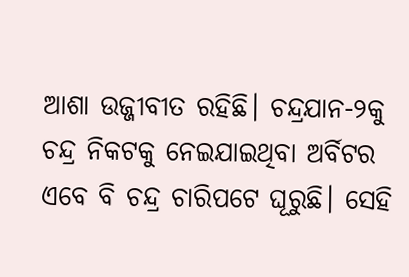ଆଶା ଉଜ୍ଜୀବୀତ ରହିଛି। ଚନ୍ଦ୍ରଯାନ-୨କୁ ଚନ୍ଦ୍ର ନିକଟକୁ ନେଇଯାଇଥିବା ଅର୍ବିଟର ଏବେ ବି ଚନ୍ଦ୍ର ଚାରିପଟେ ଘୂରୁଛି। ସେହି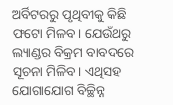ଅର୍ବିଟରରୁ ପୃଥିବୀକୁ କିଛି ଫଟୋ ମିଳବ। ଯେଉଁଥରୁ ଲ୍ୟାଣ୍ଡର ବିକ୍ରମ ବାବଦରେ ସୂଚନା ମିଳିବ। ଏଥିସହ ଯୋଗାଯୋଗ ବିଚ୍ଛିନ୍ନ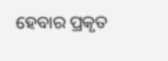ହେବାର ପ୍ରକୃତ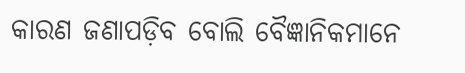କାରଣ ଜଣାପଡ଼ିବ ବୋଲି ବୈଜ୍ଞାନିକମାନେ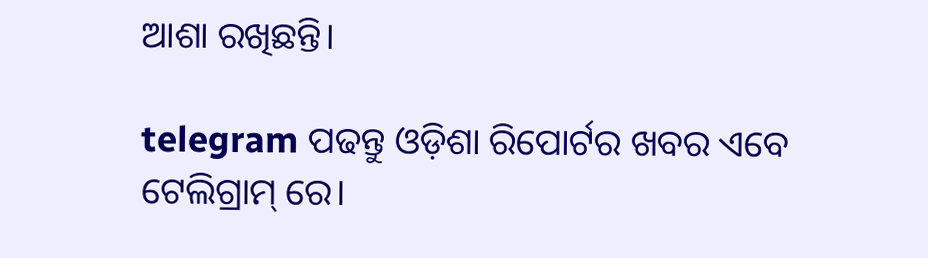ଆଶା ରଖିଛନ୍ତି।

telegram ପଢନ୍ତୁ ଓଡ଼ିଶା ରିପୋର୍ଟର ଖବର ଏବେ ଟେଲିଗ୍ରାମ୍ ରେ।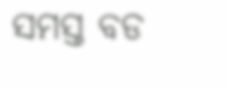ସମସ୍ତ ବଡ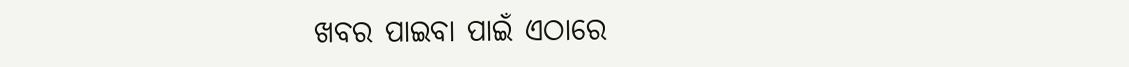ଖବର ପାଇବା ପାଇଁ ଏଠାରେ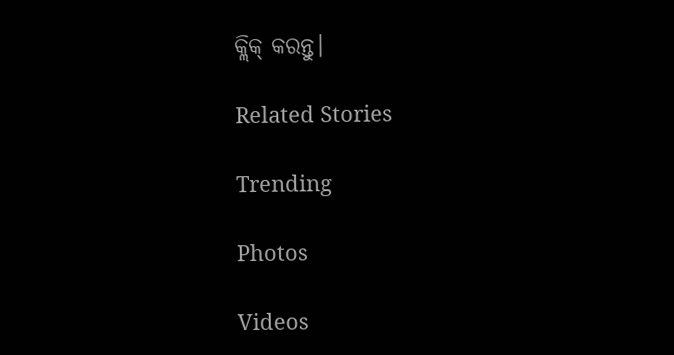କ୍ଲିକ୍ କରନ୍ତୁ।

Related Stories

Trending

Photos

Videos